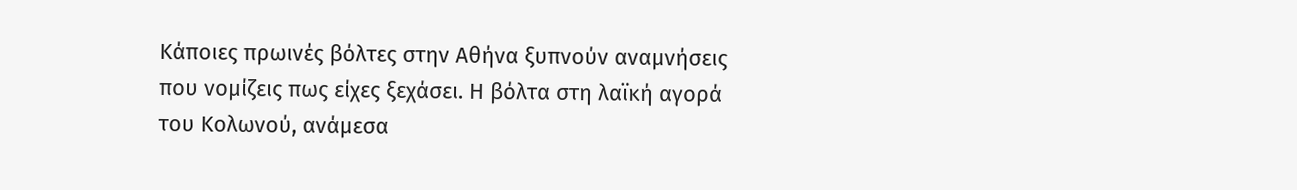Κάποιες πρωινές βόλτες στην Αθήνα ξυπνούν αναμνήσεις που νομίζεις πως είχες ξεχάσει. Η βόλτα στη λαϊκή αγορά του Κολωνού, ανάμεσα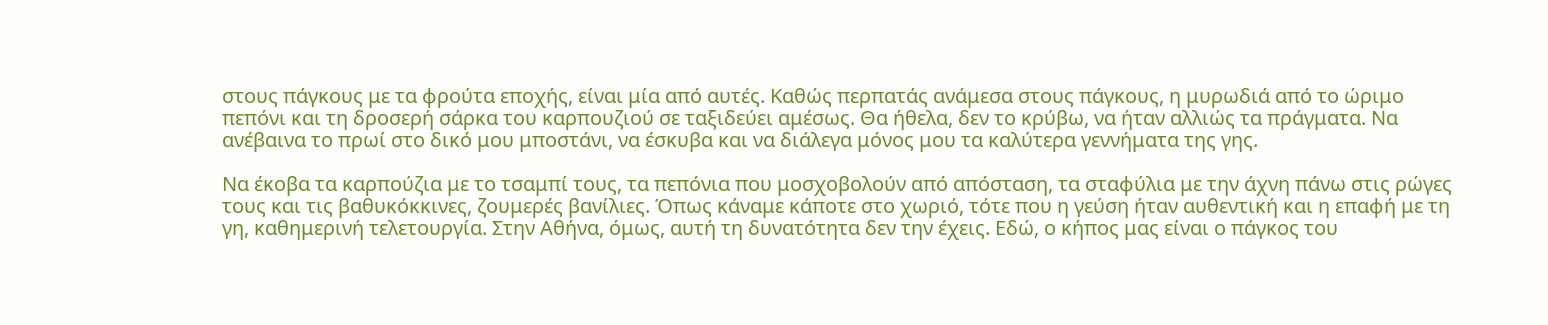στους πάγκους με τα φρούτα εποχής, είναι μία από αυτές. Καθώς περπατάς ανάμεσα στους πάγκους, η μυρωδιά από το ώριμο πεπόνι και τη δροσερή σάρκα του καρπουζιού σε ταξιδεύει αμέσως. Θα ήθελα, δεν το κρύβω, να ήταν αλλιώς τα πράγματα. Να ανέβαινα το πρωί στο δικό μου μποστάνι, να έσκυβα και να διάλεγα μόνος μου τα καλύτερα γεννήματα της γης.

Να έκοβα τα καρπούζια με το τσαμπί τους, τα πεπόνια που μοσχοβολούν από απόσταση, τα σταφύλια με την άχνη πάνω στις ρώγες τους και τις βαθυκόκκινες, ζουμερές βανίλιες. Όπως κάναμε κάποτε στο χωριό, τότε που η γεύση ήταν αυθεντική και η επαφή με τη γη, καθημερινή τελετουργία. Στην Αθήνα, όμως, αυτή τη δυνατότητα δεν την έχεις. Εδώ, ο κήπος μας είναι ο πάγκος του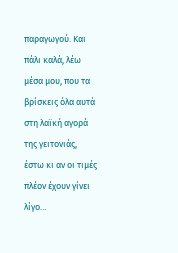παραγωγού. Και πάλι καλά, λέω μέσα μου, που τα βρίσκεις όλα αυτά στη λαϊκή αγορά της γειτονιάς, έστω κι αν οι τιμές πλέον έχουν γίνει λίγο…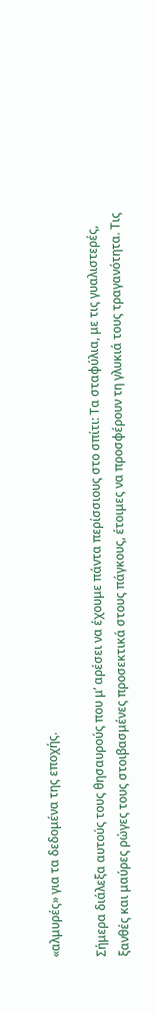«αλμυρές» για τα δεδομένα της εποχής.

Σήμερα διάλεξα αυτούς τους θησαυρούς που μ’ αρέσει να έχουμε πάντα περίσσιους στο σπίτι: Τα σταφύλια, με τις γυαλιστερές, ξανθές και μαύρες ρώγες τους στοιβασμένες προσεκτικά στους πάγκους, έτοιμες να προσφέρουν τη γλυκιά τους τραγανότητα. Τις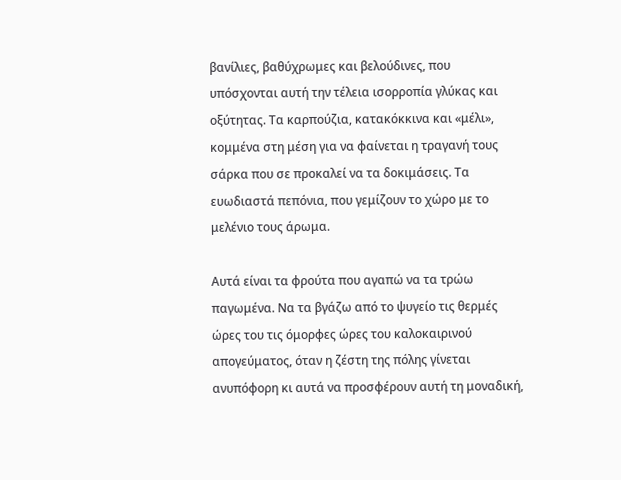βανίλιες, βαθύχρωμες και βελούδινες, που υπόσχονται αυτή την τέλεια ισορροπία γλύκας και οξύτητας. Τα καρπούζια, κατακόκκινα και «μέλι», κομμένα στη μέση για να φαίνεται η τραγανή τους σάρκα που σε προκαλεί να τα δοκιμάσεις. Τα ευωδιαστά πεπόνια, που γεμίζουν το χώρο με το μελένιο τους άρωμα.

Αυτά είναι τα φρούτα που αγαπώ να τα τρώω παγωμένα. Να τα βγάζω από το ψυγείο τις θερμές ώρες του τις όμορφες ώρες του καλοκαιρινού απογεύματος, όταν η ζέστη της πόλης γίνεται ανυπόφορη κι αυτά να προσφέρουν αυτή τη μοναδική,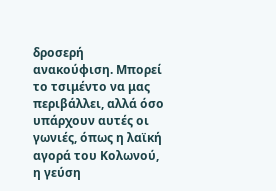δροσερή ανακούφιση. Μπορεί το τσιμέντο να μας περιβάλλει, αλλά όσο υπάρχουν αυτές οι γωνιές, όπως η λαϊκή αγορά του Κολωνού, η γεύση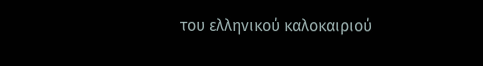του ελληνικού καλοκαιριού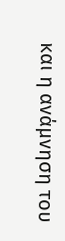και η ανάμνηση του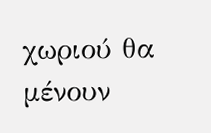χωριού θα μένουν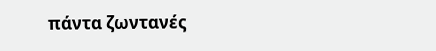πάντα ζωντανές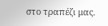στο τραπέζι μας.